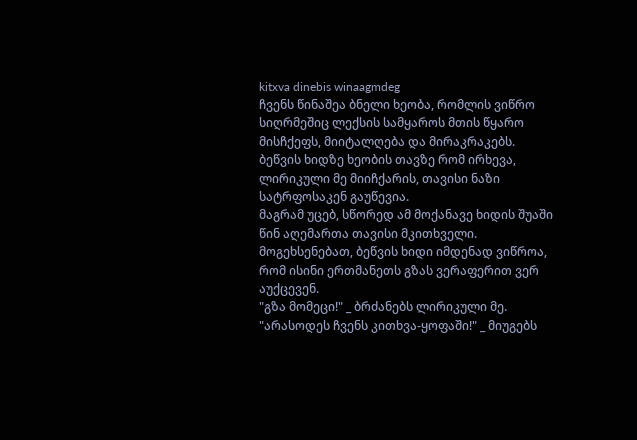kitxva dinebis winaagmdeg
ჩვენს წინაშეა ბნელი ხეობა, რომლის ვიწრო სიღრმეშიც ლექსის სამყაროს მთის წყარო მისჩქეფს, მიიტალღება და მირაკრაკებს.
ბეწვის ხიდზე ხეობის თავზე რომ ირხევა, ლირიკული მე მიიჩქარის, თავისი ნაზი სატრფოსაკენ გაუწევია.
მაგრამ უცებ, სწორედ ამ მოქანავე ხიდის შუაში წინ აღემართა თავისი მკითხველი. მოგეხსენებათ, ბეწვის ხიდი იმდენად ვიწროა, რომ ისინი ერთმანეთს გზას ვერაფერით ვერ აუქცევენ.
"გზა მომეცი!" _ ბრძანებს ლირიკული მე.
"არასოდეს ჩვენს კითხვა-ყოფაში!" _ მიუგებს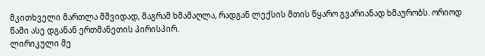მკითხველი მართლა მშვიდად, მაგრამ ხმამაღლა, რადგან ლექსის მთის წყარო გვარიანად ხმაურობს. ორიოდ წამი ასე დგანან ერთმანეთის პირისპირ.
ლირიკული მე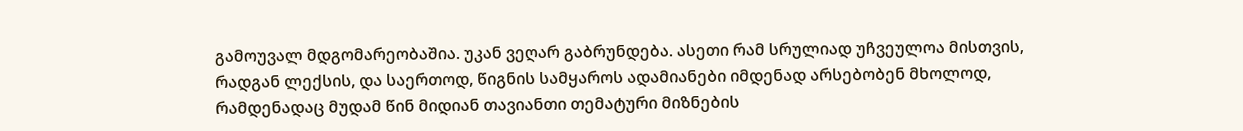გამოუვალ მდგომარეობაშია. უკან ვეღარ გაბრუნდება. ასეთი რამ სრულიად უჩვეულოა მისთვის, რადგან ლექსის, და საერთოდ, წიგნის სამყაროს ადამიანები იმდენად არსებობენ მხოლოდ, რამდენადაც მუდამ წინ მიდიან თავიანთი თემატური მიზნების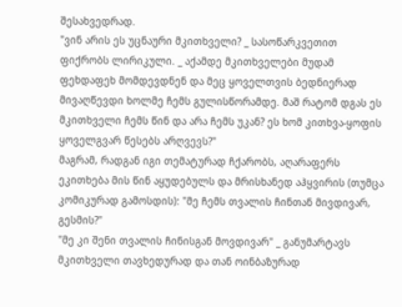შესახვედრად.
"ვინ არის ეს უცნაური მკითხველი? _ სასოწარკვეთით ფიქრობს ლირიკული. _ აქამდე მკითხველები მუდამ ფეხდაფეხ მომდევდნენ და მეც ყოველთვის ბედნიერად მივაღწევდი ხოლმე ჩემს გულისწორამდე. მაშ რატომ დგას ეს მკითხველი ჩემს წინ და არა ჩემს უკან? ეს ხომ კითხვა-ყოფის ყოველგვარ წესებს არღვევს?"
მაგრამ, რადგან იგი თემატურად ჩქარობს, აღარაფერს ეკითხება მის წინ აყუდებულს და მრისხანედ აჰყვირის (თუმცა კომიკურად გამოსდის): "მე ჩემს თვალის ჩინთან მივდივარ, გესმის?"
"მე კი შენი თვალის ჩინისგან მოვდივარ" _ განუმარტავს მკითხველი თავხედურად და თან ოინბაზურად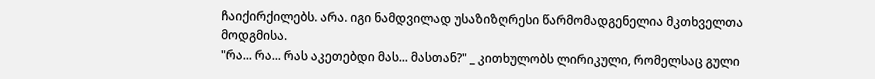ჩაიქირქილებს. არა. იგი ნამდვილად უსაზიზღრესი წარმომადგენელია მკთხველთა მოდგმისა.
"რა... რა... რას აკეთებდი მას... მასთან?" _ კითხულობს ლირიკული, რომელსაც გული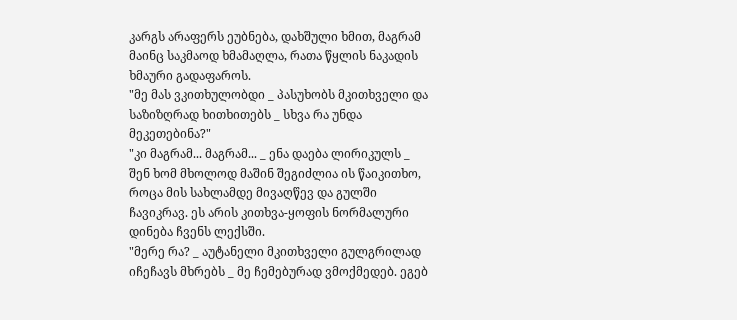კარგს არაფერს ეუბნება, დახშული ხმით, მაგრამ მაინც საკმაოდ ხმამაღლა, რათა წყლის ნაკადის ხმაური გადაფაროს.
"მე მას ვკითხულობდი _ პასუხობს მკითხველი და საზიზღრად ხითხითებს _ სხვა რა უნდა მეკეთებინა?"
"კი მაგრამ... მაგრამ... _ ენა დაება ლირიკულს _ შენ ხომ მხოლოდ მაშინ შეგიძლია ის წაიკითხო, როცა მის სახლამდე მივაღწევ და გულში ჩავიკრავ. ეს არის კითხვა-ყოფის ნორმალური დინება ჩვენს ლექსში.
"მერე რა? _ აუტანელი მკითხველი გულგრილად იჩეჩავს მხრებს _ მე ჩემებურად ვმოქმედებ. ეგებ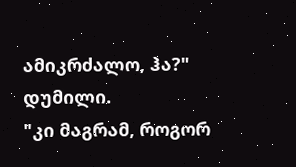ამიკრძალო, ჰა?"
დუმილი.
"კი მაგრამ, როგორ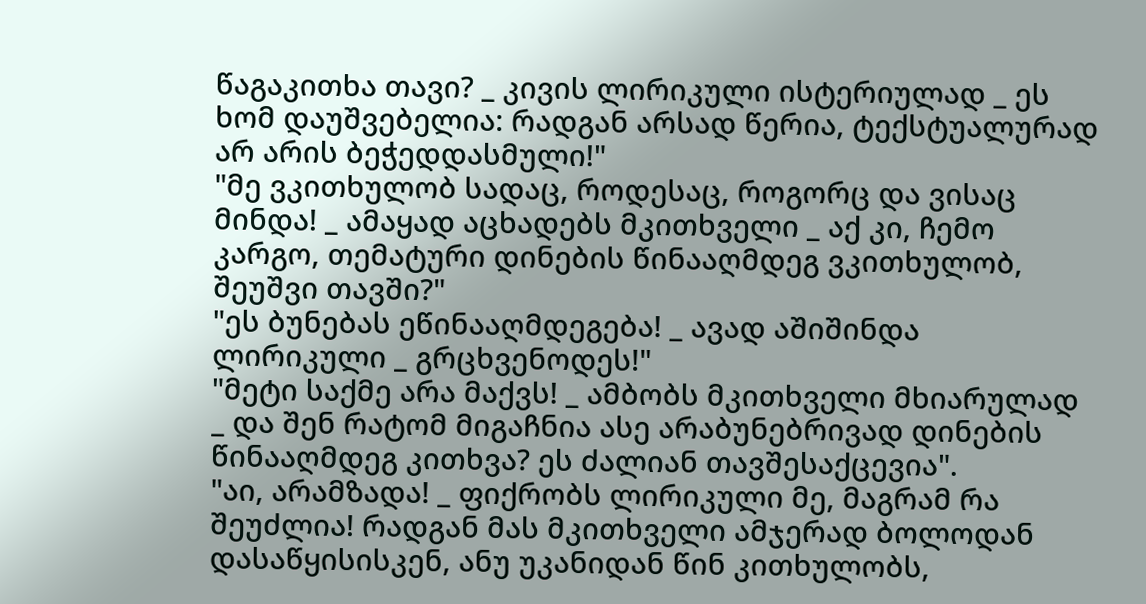წაგაკითხა თავი? _ კივის ლირიკული ისტერიულად _ ეს ხომ დაუშვებელია: რადგან არსად წერია, ტექსტუალურად არ არის ბეჭედდასმული!"
"მე ვკითხულობ სადაც, როდესაც, როგორც და ვისაც მინდა! _ ამაყად აცხადებს მკითხველი _ აქ კი, ჩემო კარგო, თემატური დინების წინააღმდეგ ვკითხულობ, შეუშვი თავში?"
"ეს ბუნებას ეწინააღმდეგება! _ ავად აშიშინდა ლირიკული _ გრცხვენოდეს!"
"მეტი საქმე არა მაქვს! _ ამბობს მკითხველი მხიარულად _ და შენ რატომ მიგაჩნია ასე არაბუნებრივად დინების წინააღმდეგ კითხვა? ეს ძალიან თავშესაქცევია".
"აი, არამზადა! _ ფიქრობს ლირიკული მე, მაგრამ რა შეუძლია! რადგან მას მკითხველი ამჯერად ბოლოდან დასაწყისისკენ, ანუ უკანიდან წინ კითხულობს,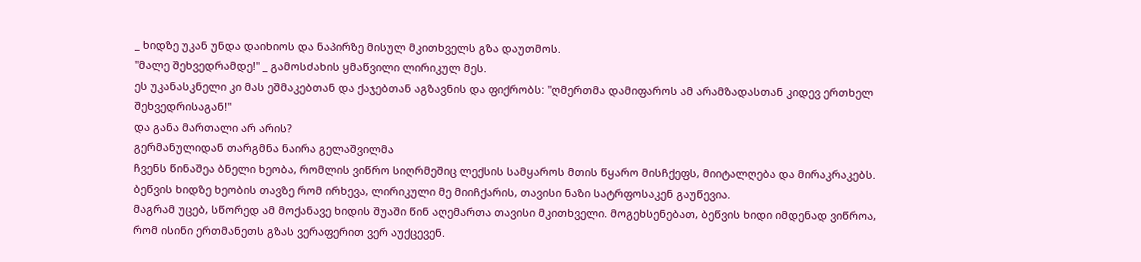_ ხიდზე უკან უნდა დაიხიოს და ნაპირზე მისულ მკითხველს გზა დაუთმოს.
"მალე შეხვედრამდე!" _ გამოსძახის ყმაწვილი ლირიკულ მეს.
ეს უკანასკნელი კი მას ეშმაკებთან და ქაჯებთან აგზავნის და ფიქრობს: "ღმერთმა დამიფაროს ამ არამზადასთან კიდევ ერთხელ შეხვედრისაგან!"
და განა მართალი არ არის?
გერმანულიდან თარგმნა ნაირა გელაშვილმა
ჩვენს წინაშეა ბნელი ხეობა, რომლის ვიწრო სიღრმეშიც ლექსის სამყაროს მთის წყარო მისჩქეფს, მიიტალღება და მირაკრაკებს.
ბეწვის ხიდზე ხეობის თავზე რომ ირხევა, ლირიკული მე მიიჩქარის, თავისი ნაზი სატრფოსაკენ გაუწევია.
მაგრამ უცებ, სწორედ ამ მოქანავე ხიდის შუაში წინ აღემართა თავისი მკითხველი. მოგეხსენებათ, ბეწვის ხიდი იმდენად ვიწროა, რომ ისინი ერთმანეთს გზას ვერაფერით ვერ აუქცევენ.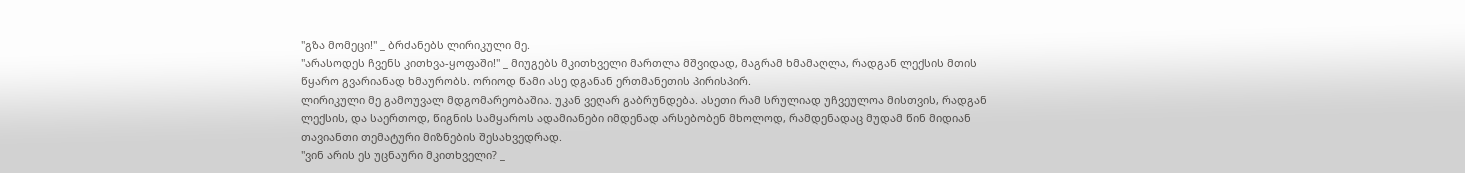"გზა მომეცი!" _ ბრძანებს ლირიკული მე.
"არასოდეს ჩვენს კითხვა-ყოფაში!" _ მიუგებს მკითხველი მართლა მშვიდად, მაგრამ ხმამაღლა, რადგან ლექსის მთის წყარო გვარიანად ხმაურობს. ორიოდ წამი ასე დგანან ერთმანეთის პირისპირ.
ლირიკული მე გამოუვალ მდგომარეობაშია. უკან ვეღარ გაბრუნდება. ასეთი რამ სრულიად უჩვეულოა მისთვის, რადგან ლექსის, და საერთოდ, წიგნის სამყაროს ადამიანები იმდენად არსებობენ მხოლოდ, რამდენადაც მუდამ წინ მიდიან თავიანთი თემატური მიზნების შესახვედრად.
"ვინ არის ეს უცნაური მკითხველი? _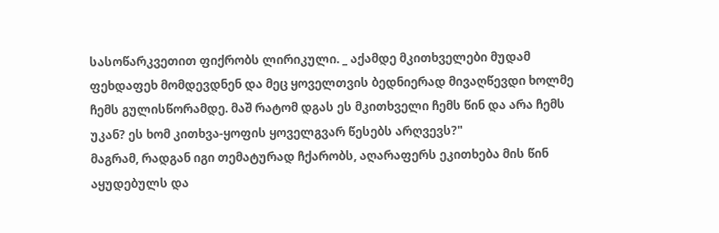სასოწარკვეთით ფიქრობს ლირიკული. _ აქამდე მკითხველები მუდამ ფეხდაფეხ მომდევდნენ და მეც ყოველთვის ბედნიერად მივაღწევდი ხოლმე ჩემს გულისწორამდე. მაშ რატომ დგას ეს მკითხველი ჩემს წინ და არა ჩემს უკან? ეს ხომ კითხვა-ყოფის ყოველგვარ წესებს არღვევს?"
მაგრამ, რადგან იგი თემატურად ჩქარობს, აღარაფერს ეკითხება მის წინ აყუდებულს და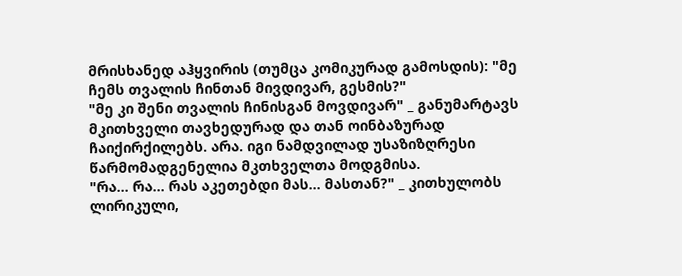მრისხანედ აჰყვირის (თუმცა კომიკურად გამოსდის): "მე ჩემს თვალის ჩინთან მივდივარ, გესმის?"
"მე კი შენი თვალის ჩინისგან მოვდივარ" _ განუმარტავს მკითხველი თავხედურად და თან ოინბაზურად ჩაიქირქილებს. არა. იგი ნამდვილად უსაზიზღრესი წარმომადგენელია მკთხველთა მოდგმისა.
"რა... რა... რას აკეთებდი მას... მასთან?" _ კითხულობს ლირიკული,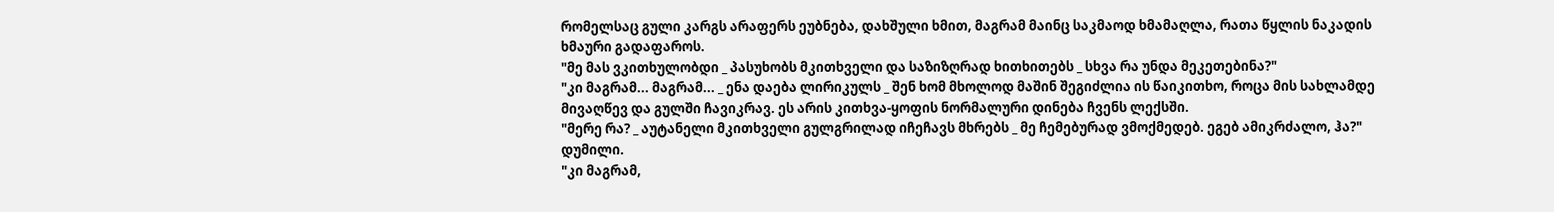რომელსაც გული კარგს არაფერს ეუბნება, დახშული ხმით, მაგრამ მაინც საკმაოდ ხმამაღლა, რათა წყლის ნაკადის ხმაური გადაფაროს.
"მე მას ვკითხულობდი _ პასუხობს მკითხველი და საზიზღრად ხითხითებს _ სხვა რა უნდა მეკეთებინა?"
"კი მაგრამ... მაგრამ... _ ენა დაება ლირიკულს _ შენ ხომ მხოლოდ მაშინ შეგიძლია ის წაიკითხო, როცა მის სახლამდე მივაღწევ და გულში ჩავიკრავ. ეს არის კითხვა-ყოფის ნორმალური დინება ჩვენს ლექსში.
"მერე რა? _ აუტანელი მკითხველი გულგრილად იჩეჩავს მხრებს _ მე ჩემებურად ვმოქმედებ. ეგებ ამიკრძალო, ჰა?"
დუმილი.
"კი მაგრამ,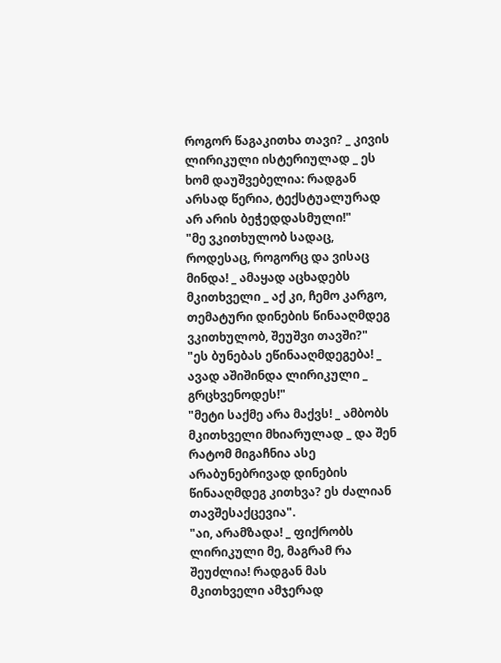როგორ წაგაკითხა თავი? _ კივის ლირიკული ისტერიულად _ ეს ხომ დაუშვებელია: რადგან არსად წერია, ტექსტუალურად არ არის ბეჭედდასმული!"
"მე ვკითხულობ სადაც, როდესაც, როგორც და ვისაც მინდა! _ ამაყად აცხადებს მკითხველი _ აქ კი, ჩემო კარგო, თემატური დინების წინააღმდეგ ვკითხულობ, შეუშვი თავში?"
"ეს ბუნებას ეწინააღმდეგება! _ ავად აშიშინდა ლირიკული _ გრცხვენოდეს!"
"მეტი საქმე არა მაქვს! _ ამბობს მკითხველი მხიარულად _ და შენ რატომ მიგაჩნია ასე არაბუნებრივად დინების წინააღმდეგ კითხვა? ეს ძალიან თავშესაქცევია".
"აი, არამზადა! _ ფიქრობს ლირიკული მე, მაგრამ რა შეუძლია! რადგან მას მკითხველი ამჯერად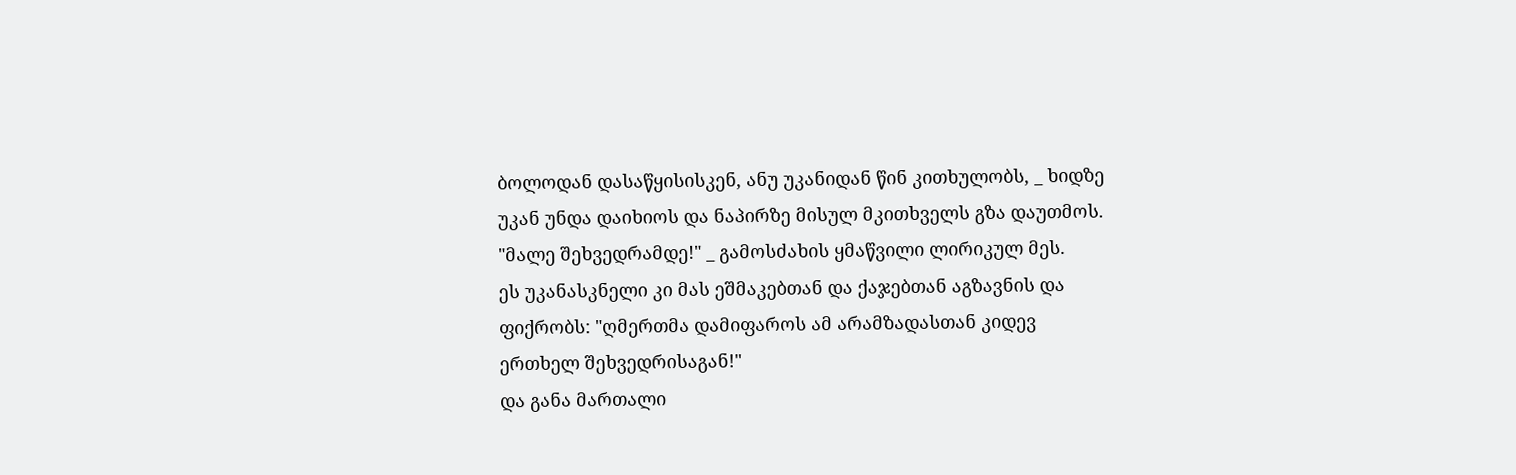ბოლოდან დასაწყისისკენ, ანუ უკანიდან წინ კითხულობს, _ ხიდზე უკან უნდა დაიხიოს და ნაპირზე მისულ მკითხველს გზა დაუთმოს.
"მალე შეხვედრამდე!" _ გამოსძახის ყმაწვილი ლირიკულ მეს.
ეს უკანასკნელი კი მას ეშმაკებთან და ქაჯებთან აგზავნის და ფიქრობს: "ღმერთმა დამიფაროს ამ არამზადასთან კიდევ ერთხელ შეხვედრისაგან!"
და განა მართალი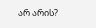არ არის?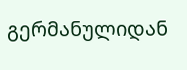გერმანულიდან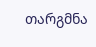თარგმნა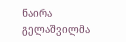ნაირა გელაშვილმა